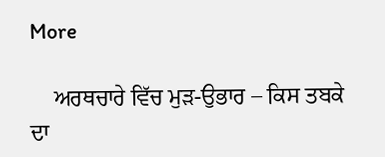More

    ਅਰਥਚਾਰੇ ਵਿੱਚ ਮੁੜ-ਉਭਾਰ – ਕਿਸ ਤਬਕੇ ਦਾ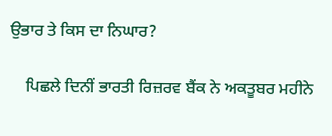ਉਭਾਰ ਤੇ ਕਿਸ ਦਾ ਨਿਘਾਰ?

    ਪਿਛਲੇ ਦਿਨੀਂ ਭਾਰਤੀ ਰਿਜ਼ਰਵ ਬੈਂਕ ਨੇ ਅਕਤੂਬਰ ਮਹੀਨੇ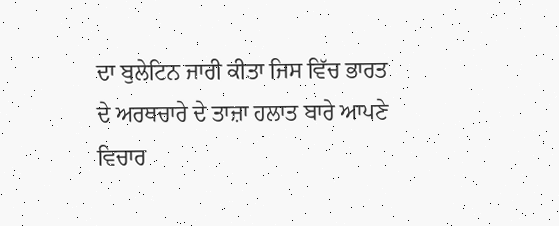ਦਾ ਬੁਲੇਟਿਨ ਜਾਰੀ ਕੀਤਾ ਜਿਸ ਵਿੱਚ ਭਾਰਤ ਦੇ ਅਰਥਚਾਰੇ ਦੇ ਤਾਜ਼ਾ ਹਲਾਤ ਬਾਰੇ ਆਪਣੇ ਵਿਚਾਰ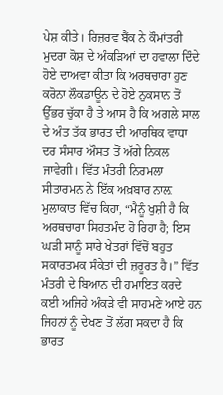ਪੇਸ਼ ਕੀਤੇ। ਰਿਜ਼ਰਵ ਬੈਂਕ ਨੇ ਕੌਮਾਂਤਰੀ ਮੁਦਰਾ ਕੋਸ਼ ਦੇ ਅੰਕੜਿਆਂ ਦਾ ਹਵਾਲਾ ਦਿੰਦੇ ਹੋਏ ਦਾਅਵਾ ਕੀਤਾ ਕਿ ਅਰਥਚਾਰਾ ਹੁਣ ਕਰੋਨਾ ਲੌਕਡਾਊਨ ਦੇ ਹੋਏ ਨੁਕਸਾਨ ਤੋਂ ਉੱਭਰ ਚੁੱਕਾ ਹੈ ਤੇ ਆਸ ਹੈ ਕਿ ਅਗਲੇ ਸਾਲ ਦੇ ਅੰਤ ਤੱਕ ਭਾਰਤ ਦੀ ਆਰਥਿਕ ਵਾਧਾ ਦਰ ਸੰਸਾਰ ਔਸਤ ਤੋਂ ਅੱਗੇ ਨਿਕਲ ਜਾਵੇਗੀ। ਵਿੱਤ ਮੰਤਰੀ ਨਿਰਮਲਾ ਸੀਤਾਰਮਨ ਨੇ ਇੱਕ ਅਖ਼ਬਾਰ ਨਾਲ਼ ਮੁਲਾਕਾਤ ਵਿੱਚ ਕਿਹਾ, “ਮੈਨੂੰ ਖੁਸ਼ੀ ਹੈ ਕਿ ਅਰਥਚਾਰਾ ਸਿਹਤਮੰਦ ਹੋ ਰਿਹਾ ਹੈ; ਇਸ ਘੜੀ ਸਾਨੂੰ ਸਾਰੇ ਖੇਤਰਾਂ ਵਿੱਚੋਂ ਬਹੁਤ ਸਕਾਰਤਮਕ ਸੰਕੇਤਾਂ ਦੀ ਜ਼ਰੂਰਤ ਹੈ।” ਵਿੱਤ ਮੰਤਰੀ ਦੇ ਬਿਆਨ ਦੀ ਹਮਾਇਤ ਕਰਦੇ ਕਈ ਅਜਿਹੇ ਅੰਕੜੇ ਵੀ ਸਾਹਮਣੇ ਆਏ ਹਨ ਜਿਹਨਾਂ ਨੂੰ ਦੇਖਣ ਤੋਂ ਲੱਗ ਸਕਦਾ ਹੈ ਕਿ ਭਾਰਤ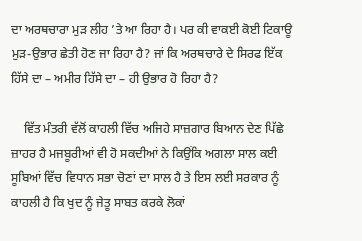ਦਾ ਅਰਥਚਾਰਾ ਮੁੜ ਲੀਹ ’ਤੇ ਆ ਰਿਹਾ ਹੈ। ਪਰ ਕੀ ਵਾਕਈ ਕੋਈ ਟਿਕਾਊ ਮੁੜ-ਉਭਾਰ ਛੇਤੀ ਹੋਣ ਜਾ ਰਿਹਾ ਹੈ? ਜਾਂ ਕਿ ਅਰਥਚਾਰੇ ਦੇ ਸਿਰਫ ਇੱਕ ਹਿੱਸੇ ਦਾ – ਅਮੀਰ ਹਿੱਸੇ ਦਾ – ਹੀ ਉਭਾਰ ਹੋ ਰਿਹਾ ਹੈ?

    ਵਿੱਤ ਮੰਤਰੀ ਵੱਲੋਂ ਕਾਹਲੀ ਵਿੱਚ ਅਜਿਹੇ ਸਾਜ਼ਗਾਰ ਬਿਆਨ ਦੇਣ ਪਿੱਛੇ ਜ਼ਾਹਰ ਹੈ ਮਜਬੂਰੀਆਂ ਵੀ ਹੋ ਸਕਦੀਆਂ ਨੇ ਕਿਉਂਕਿ ਅਗਲਾ ਸਾਲ ਕਈ ਸੂਬਿਆਂ ਵਿੱਚ ਵਿਧਾਨ ਸਭਾ ਚੋਣਾਂ ਦਾ ਸਾਲ ਹੈ ਤੇ ਇਸ ਲਈ ਸਰਕਾਰ ਨੂੰ ਕਾਹਲੀ ਹੈ ਕਿ ਖੁਦ ਨੂੰ ਜੇਤੂ ਸਾਬਤ ਕਰਕੇ ਲੋਕਾਂ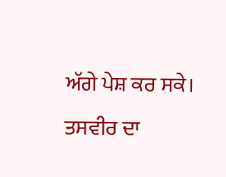ਅੱਗੇ ਪੇਸ਼ ਕਰ ਸਕੇ। ਤਸਵੀਰ ਦਾ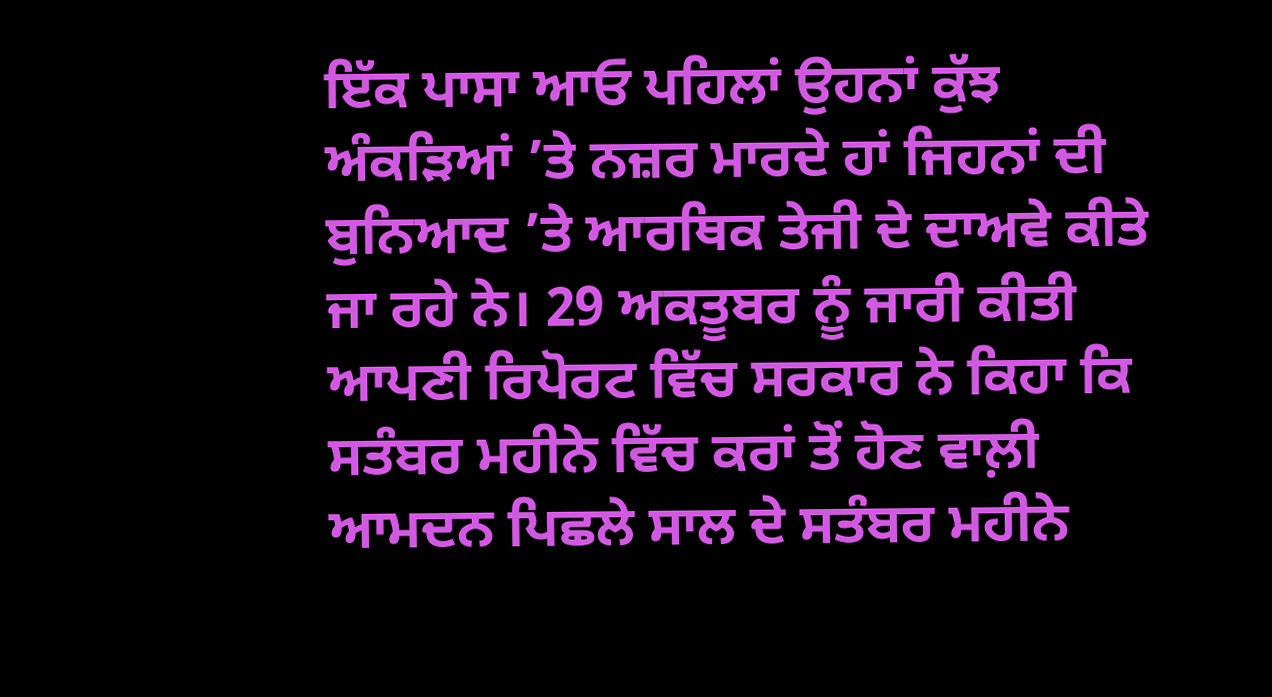ਇੱਕ ਪਾਸਾ ਆਓ ਪਹਿਲਾਂ ਉਹਨਾਂ ਕੁੱਝ ਅੰਕੜਿਆਂ ’ਤੇ ਨਜ਼ਰ ਮਾਰਦੇ ਹਾਂ ਜਿਹਨਾਂ ਦੀ ਬੁਨਿਆਦ ’ਤੇ ਆਰਥਿਕ ਤੇਜੀ ਦੇ ਦਾਅਵੇ ਕੀਤੇ ਜਾ ਰਹੇ ਨੇ। 29 ਅਕਤੂਬਰ ਨੂੰ ਜਾਰੀ ਕੀਤੀ ਆਪਣੀ ਰਿਪੋਰਟ ਵਿੱਚ ਸਰਕਾਰ ਨੇ ਕਿਹਾ ਕਿ ਸਤੰਬਰ ਮਹੀਨੇ ਵਿੱਚ ਕਰਾਂ ਤੋਂ ਹੋਣ ਵਾਲ਼ੀ ਆਮਦਨ ਪਿਛਲੇ ਸਾਲ ਦੇ ਸਤੰਬਰ ਮਹੀਨੇ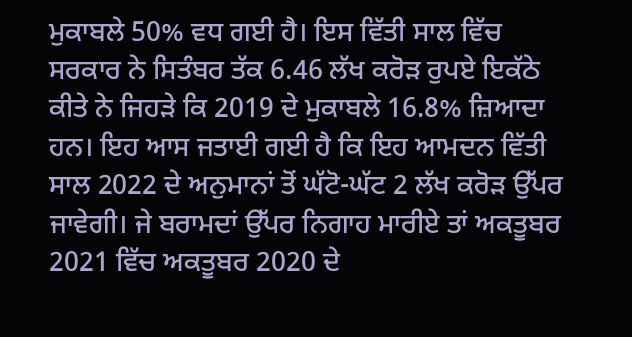ਮੁਕਾਬਲੇ 50% ਵਧ ਗਈ ਹੈ। ਇਸ ਵਿੱਤੀ ਸਾਲ ਵਿੱਚ ਸਰਕਾਰ ਨੇ ਸਿਤੰਬਰ ਤੱਕ 6.46 ਲੱਖ ਕਰੋੜ ਰੁਪਏ ਇਕੱਠੇ ਕੀਤੇ ਨੇ ਜਿਹੜੇ ਕਿ 2019 ਦੇ ਮੁਕਾਬਲੇ 16.8% ਜ਼ਿਆਦਾ ਹਨ। ਇਹ ਆਸ ਜਤਾਈ ਗਈ ਹੈ ਕਿ ਇਹ ਆਮਦਨ ਵਿੱਤੀ ਸਾਲ 2022 ਦੇ ਅਨੁਮਾਨਾਂ ਤੋਂ ਘੱਟੋ-ਘੱਟ 2 ਲੱਖ ਕਰੋੜ ਉੱਪਰ ਜਾਵੇਗੀ। ਜੇ ਬਰਾਮਦਾਂ ਉੱਪਰ ਨਿਗਾਹ ਮਾਰੀਏ ਤਾਂ ਅਕਤੂਬਰ 2021 ਵਿੱਚ ਅਕਤੂਬਰ 2020 ਦੇ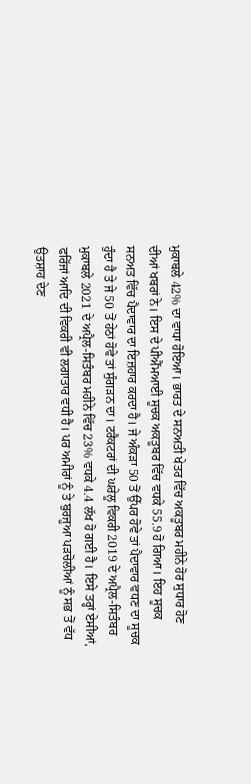ਮੁਕਾਬਲੇ 42% ਦਾ ਵਾਧਾ ਹੋਇਆ। ਭਾਰਤ ਦੇ ਸਨਅਤੀ ਖੇਤਰ ਵਿੱਚ ਅਕਤੂਬਰ ਮਹੀਨੇ ਹੋਰ ਸੁਧਾਰ ਹੋਣ ਦੀਆਂ ਖਬਰਾਂ ਨੇ। ਇਸ ਦੇ ਪੀਐੱਮਆਈ ਸੂਚਕ ਅਕਤੂਬਰ ਵਿੱਚ ਵਧਕੇ 55.9 ਹੋ ਗਿਆ। ਇਹ ਸੂਚਕ ਸਨਅਤ ਵਿੱਚ ਪੈਦਾਵਾਰ ਦਾ ਇਜ਼ਹਾਰ ਕਰਦਾ ਹੈ। ਜੇ ਅੰਕੜਾ 50 ਤੋਂ ਉੱਪਰ ਹੋਵੇ ਤਾਂ ਪੈਦਾਵਾਰ ਵਧਣ ਦਾ ਸੂਚਕ ਹੁੰਦਾ ਹੈ ਤੇ ਜੇ 50 ਤੋਂ ਹੇਠਾਂ ਹੋਵੇ ਤਾਂ ਸੁੰਗੜਨ ਦਾ। ਟਰੈਕਟਰਾਂ ਦੀ ਘਰੇਲੂ ਵਿਕਰੀ 2019 ਦੇ ਅਪ੍ਰੈਲ-ਸਿਤੰਬਰ ਮੁਕਾਬਲੇ 2021 ਦੇ ਅਪ੍ਰੈਲ-ਸਿਤੰਬਰ ਮਹੀਨੇ ਵਿੱਚ 23% ਵਧਕੇ 4.4 ਲੱਖ ਹੋ ਗਈ ਹੈ। ਇਸੇ ਤਰ੍ਹਾਂ ਏਸੀਆਂ, ਫਰਿੱਜਾਂ ਆਦਿ ਦੀ ਵਿਕਰੀ ਵੀ ਲਗਾਤਾਰ ਵਧੀ ਹੈ। ਪਰ ਅਮੀਰਾਂ ਨੂੰ ਤੇ ਬੁਰਜੂਆ ਪੜਚੋਲੀਆਂ ਨੂੰ ਸਭ ਤੋਂ ਵੱਧ ਉਤਸ਼ਾਹ ਦੇਣ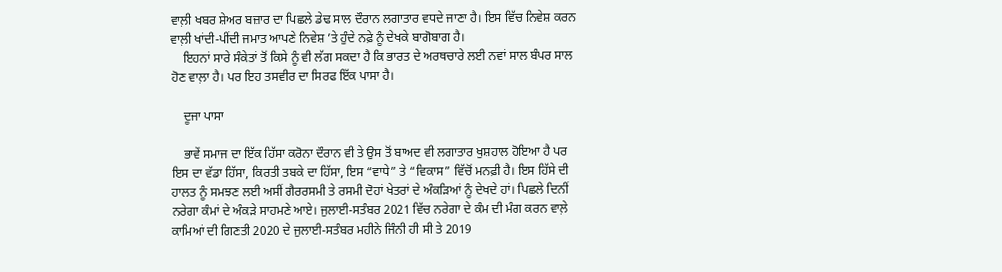ਵਾਲ਼ੀ ਖਬਰ ਸ਼ੇਅਰ ਬਜ਼ਾਰ ਦਾ ਪਿਛਲੇ ਡੇਢ ਸਾਲ ਦੌਰਾਨ ਲਗਾਤਾਰ ਵਧਦੇ ਜਾਣਾ ਹੈ। ਇਸ ਵਿੱਚ ਨਿਵੇਸ਼ ਕਰਨ ਵਾਲ਼ੀ ਖਾਂਦੀ-ਪੀਂਦੀ ਜਮਾਤ ਆਪਣੇ ਨਿਵੇਸ਼ ’ਤੇ ਹੁੰਦੇ ਨਫ਼ੇ ਨੂੰ ਦੇਖਕੇ ਬਾਗੋਬਾਗ ਹੈ।
    ਇਹਨਾਂ ਸਾਰੇ ਸੰਕੇਤਾਂ ਤੋਂ ਕਿਸੇ ਨੂੰ ਵੀ ਲੱਗ ਸਕਦਾ ਹੈ ਕਿ ਭਾਰਤ ਦੇ ਅਰਥਚਾਰੇ ਲਈ ਨਵਾਂ ਸਾਲ ਬੰਪਰ ਸਾਲ ਹੋਣ ਵਾਲ਼ਾ ਹੈ। ਪਰ ਇਹ ਤਸਵੀਰ ਦਾ ਸਿਰਫ ਇੱਕ ਪਾਸਾ ਹੈ।

    ਦੂਜਾ ਪਾਸਾ

    ਭਾਵੇਂ ਸਮਾਜ ਦਾ ਇੱਕ ਹਿੱਸਾ ਕਰੋਨਾ ਦੌਰਾਨ ਵੀ ਤੇ ਉਸ ਤੋਂ ਬਾਅਦ ਵੀ ਲਗਾਤਾਰ ਖੁਸ਼ਹਾਲ ਹੋਇਆ ਹੈ ਪਰ ਇਸ ਦਾ ਵੱਡਾ ਹਿੱਸਾ, ਕਿਰਤੀ ਤਬਕੇ ਦਾ ਹਿੱਸਾ, ਇਸ “ਵਾਧੇ” ਤੇ “ਵਿਕਾਸ” ਵਿੱਚੋਂ ਮਨਫ਼ੀ ਹੈ। ਇਸ ਹਿੱਸੇ ਦੀ ਹਾਲਤ ਨੂੰ ਸਮਝਣ ਲਈ ਅਸੀਂ ਗੈਰਰਸਮੀ ਤੇ ਰਸਮੀ ਦੋਹਾਂ ਖੇਤਰਾਂ ਦੇ ਅੰਕੜਿਆਂ ਨੂੰ ਦੇਖਦੇ ਹਾਂ। ਪਿਛਲੇ ਦਿਨੀਂ ਨਰੇਗਾ ਕੰਮਾਂ ਦੇ ਅੰਕੜੇ ਸਾਹਮਣੇ ਆਏ। ਜੁਲਾਈ-ਸਤੰਬਰ 2021 ਵਿੱਚ ਨਰੇਗਾ ਦੇ ਕੰਮ ਦੀ ਮੰਗ ਕਰਨ ਵਾਲ਼ੇ ਕਾਮਿਆਂ ਦੀ ਗਿਣਤੀ 2020 ਦੇ ਜੁਲਾਈ-ਸਤੰਬਰ ਮਹੀਨੇ ਜਿੰਨੀ ਹੀ ਸੀ ਤੇ 2019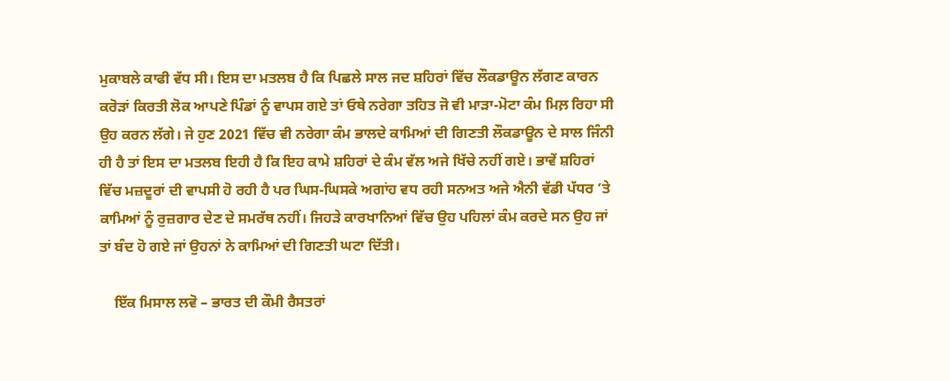ਮੁਕਾਬਲੇ ਕਾਫੀ ਵੱਧ ਸੀ। ਇਸ ਦਾ ਮਤਲਬ ਹੈ ਕਿ ਪਿਛਲੇ ਸਾਲ ਜਦ ਸ਼ਹਿਰਾਂ ਵਿੱਚ ਲੌਕਡਾਊਨ ਲੱਗਣ ਕਾਰਨ ਕਰੋੜਾਂ ਕਿਰਤੀ ਲੋਕ ਆਪਣੇ ਪਿੰਡਾਂ ਨੂੰ ਵਾਪਸ ਗਏ ਤਾਂ ਓਥੇ ਨਰੇਗਾ ਤਹਿਤ ਜੋ ਵੀ ਮਾੜਾ-ਮੋਟਾ ਕੰਮ ਮਿਲ਼ ਰਿਹਾ ਸੀ ਉਹ ਕਰਨ ਲੱਗੇ। ਜੇ ਹੁਣ 2021 ਵਿੱਚ ਵੀ ਨਰੇਗਾ ਕੰਮ ਭਾਲਦੇ ਕਾਮਿਆਂ ਦੀ ਗਿਣਤੀ ਲੌਕਡਾਊਨ ਦੇ ਸਾਲ ਜਿੰਨੀ ਹੀ ਹੈ ਤਾਂ ਇਸ ਦਾ ਮਤਲਬ ਇਹੀ ਹੈ ਕਿ ਇਹ ਕਾਮੇ ਸ਼ਹਿਰਾਂ ਦੇ ਕੰਮ ਵੱਲ ਅਜੇ ਖਿੱਚੇ ਨਹੀਂ ਗਏ। ਭਾਵੇਂ ਸ਼ਹਿਰਾਂ ਵਿੱਚ ਮਜ਼ਦੂਰਾਂ ਦੀ ਵਾਪਸੀ ਹੋ ਰਹੀ ਹੈ ਪਰ ਘਿਸ-ਘਿਸਕੇ ਅਗਾਂਹ ਵਧ ਰਹੀ ਸਨਅਤ ਅਜੇ ਐਨੀ ਵੱਡੀ ਪੱਧਰ ’ਤੇ ਕਾਮਿਆਂ ਨੂੰ ਰੁਜ਼ਗਾਰ ਦੇਣ ਦੇ ਸਮਰੱਥ ਨਹੀਂ। ਜਿਹੜੇ ਕਾਰਖਾਨਿਆਂ ਵਿੱਚ ਉਹ ਪਹਿਲਾਂ ਕੰਮ ਕਰਦੇ ਸਨ ਉਹ ਜਾਂ ਤਾਂ ਬੰਦ ਹੋ ਗਏ ਜਾਂ ਉਹਨਾਂ ਨੇ ਕਾਮਿਆਂ ਦੀ ਗਿਣਤੀ ਘਟਾ ਦਿੱਤੀ।

    ਇੱਕ ਮਿਸਾਲ ਲਵੋ – ਭਾਰਤ ਦੀ ਕੌਮੀ ਰੈਸਤਰਾਂ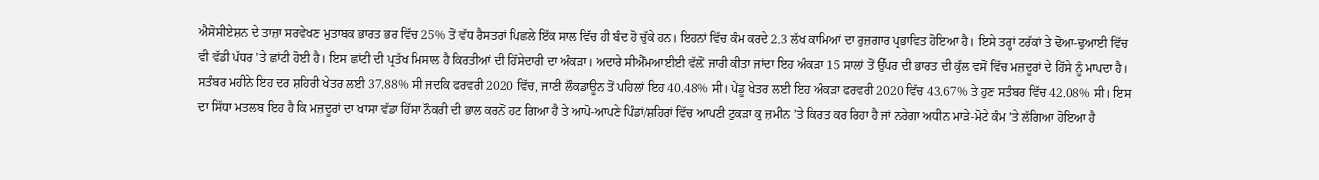ਐਸੋਸੀਏਸ਼ਨ ਦੇ ਤਾਜ਼ਾ ਸਰਵੇਖਣ ਮੁਤਾਬਕ ਭਾਰਤ ਭਰ ਵਿੱਚ 25% ਤੋਂ ਵੱਧ ਰੈਸਤਰਾਂ ਪਿਛਲੇ ਇੱਕ ਸਾਲ ਵਿੱਚ ਹੀ ਬੰਦ ਹੋ ਚੁੱਕੇ ਹਨ। ਇਹਨਾਂ ਵਿੱਚ ਕੰਮ ਕਰਦੇ 2.3 ਲੱਖ ਕਾਮਿਆਂ ਦਾ ਰੁਜ਼ਗਾਰ ਪ੍ਰਭਾਵਿਤ ਹੋਇਆ ਹੈ। ਇਸੇ ਤਰ੍ਹਾਂ ਟਰੱਕਾਂ ਤੇ ਢੋਆ-ਢੁਆਈ ਵਿੱਚ ਵੀ ਵੱਡੀ ਪੱਧਰ ’ਤੇ ਛਾਂਟੀ ਹੋਈ ਹੈ। ਇਸ ਛਾਂਟੀ ਦੀ ਪ੍ਰਤੱਖ ਮਿਸਾਲ ਹੈ ਕਿਰਤੀਆਂ ਦੀ ਹਿੱਸੇਦਾਰੀ ਦਾ ਅੰਕੜਾ। ਅਦਾਰੇ ਸੀਐੱਮਆਈਈ ਵੱਲ਼ੋਂ ਜਾਰੀ ਕੀਤਾ ਜਾਂਦਾ ਇਹ ਅੰਕੜਾ 15 ਸਾਲਾਂ ਤੋਂ ਉੱਪਰ ਦੀ ਭਾਰਤ ਦੀ ਕੁੱਲ ਵਸੋਂ ਵਿੱਚ ਮਜ਼ਦੂਰਾਂ ਦੇ ਹਿੱਸੇ ਨੂੰ ਮਾਪਦਾ ਹੈ। ਸਤੰਬਰ ਮਹੀਨੇ ਇਹ ਦਰ ਸ਼ਹਿਰੀ ਖੇਤਰ ਲਈ 37.88% ਸੀ ਜਦਕਿ ਫਰਵਰੀ 2020 ਵਿੱਚ, ਜਾਣੀ ਲੌਕਡਾਊਨ ਤੋਂ ਪਹਿਲਾਂ ਇਹ 40.48% ਸੀ। ਪੇਂਡੂ ਖੇਤਰ ਲਈ ਇਹ ਅੰਕੜਾ ਫਰਵਰੀ 2020 ਵਿੱਚ 43.67% ਤੇ ਹੁਣ ਸਤੰਬਰ ਵਿੱਚ 42.08% ਸੀ। ਇਸ ਦਾ ਸਿੱਧਾ ਮਤਲਬ ਇਹ ਹੈ ਕਿ ਮਜ਼ਦੂਰਾਂ ਦਾ ਖਾਸਾ ਵੱਡਾ ਹਿੱਸਾ ਨੌਕਰੀ ਦੀ ਭਾਲ ਕਰਨੋਂ ਹਟ ਗਿਆ ਹੈ ਤੇ ਆਪੋ-ਆਪਣੇ ਪਿੰਡਾਂ/ਸ਼ਹਿਰਾਂ ਵਿੱਚ ਆਪਣੀ ਟੁਕੜਾ ਕੁ ਜ਼ਮੀਨ ’ਤੇ ਕਿਰਤ ਕਰ ਰਿਹਾ ਹੈ ਜਾਂ ਨਰੇਗਾ ਅਧੀਨ ਮਾੜੇ-ਮੋਟੇ ਕੰਮ ’ਤੇ ਲੱਗਿਆ ਹੋਇਆ ਹੈ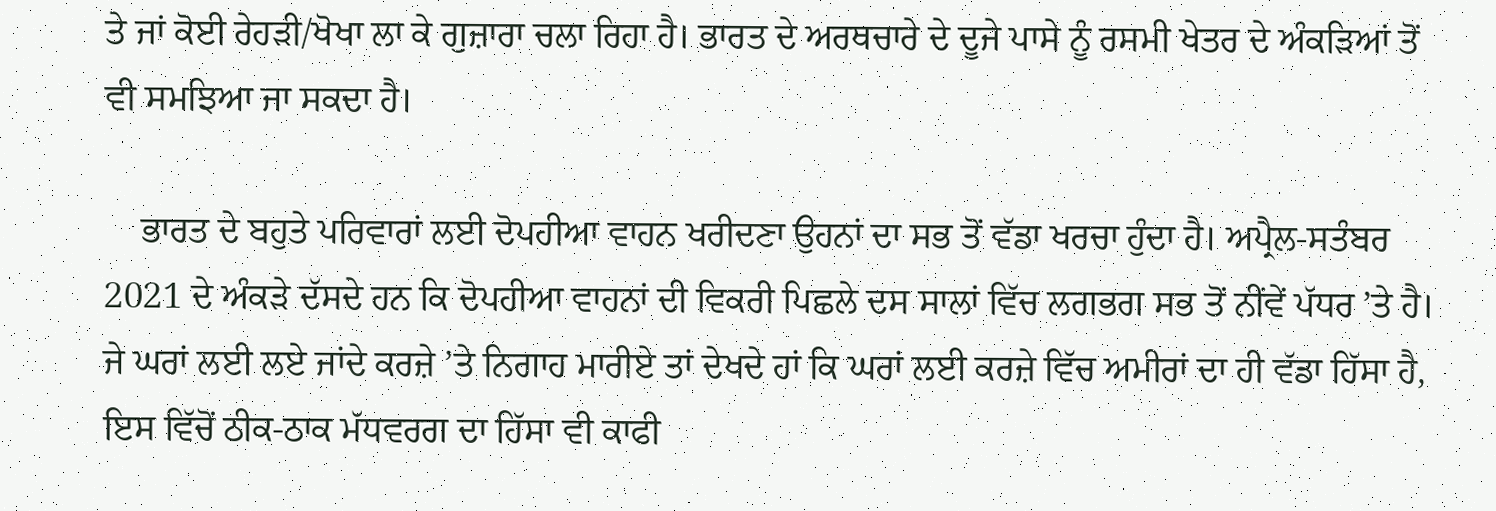ਤੇ ਜਾਂ ਕੋਈ ਰੇਹੜੀ/ਖੋਖਾ ਲਾ ਕੇ ਗੁਜ਼ਾਰਾ ਚਲਾ ਰਿਹਾ ਹੈ। ਭਾਰਤ ਦੇ ਅਰਥਚਾਰੇ ਦੇ ਦੂਜੇ ਪਾਸੇ ਨੂੰ ਰਸਮੀ ਖੇਤਰ ਦੇ ਅੰਕੜਿਆਂ ਤੋਂ ਵੀ ਸਮਝਿਆ ਜਾ ਸਕਦਾ ਹੈ।

    ਭਾਰਤ ਦੇ ਬਹੁਤੇ ਪਰਿਵਾਰਾਂ ਲਈ ਦੋਪਹੀਆ ਵਾਹਨ ਖਰੀਦਣਾ ਉਹਨਾਂ ਦਾ ਸਭ ਤੋਂ ਵੱਡਾ ਖਰਚਾ ਹੁੰਦਾ ਹੈ। ਅਪ੍ਰੈਲ-ਸਤੰਬਰ 2021 ਦੇ ਅੰਕੜੇ ਦੱਸਦੇ ਹਨ ਕਿ ਦੋਪਹੀਆ ਵਾਹਨਾਂ ਦੀ ਵਿਕਰੀ ਪਿਛਲੇ ਦਸ ਸਾਲਾਂ ਵਿੱਚ ਲਗਭਗ ਸਭ ਤੋਂ ਨੀਂਵੇਂ ਪੱਧਰ ’ਤੇ ਹੈ। ਜੇ ਘਰਾਂ ਲਈ ਲਏ ਜਾਂਦੇ ਕਰਜ਼ੇ ’ਤੇ ਨਿਗਾਹ ਮਾਰੀਏ ਤਾਂ ਦੇਖਦੇ ਹਾਂ ਕਿ ਘਰਾਂ ਲਈ ਕਰਜ਼ੇ ਵਿੱਚ ਅਮੀਰਾਂ ਦਾ ਹੀ ਵੱਡਾ ਹਿੱਸਾ ਹੈ, ਇਸ ਵਿੱਚੋਂ ਠੀਕ-ਠਾਕ ਮੱਧਵਰਗ ਦਾ ਹਿੱਸਾ ਵੀ ਕਾਫੀ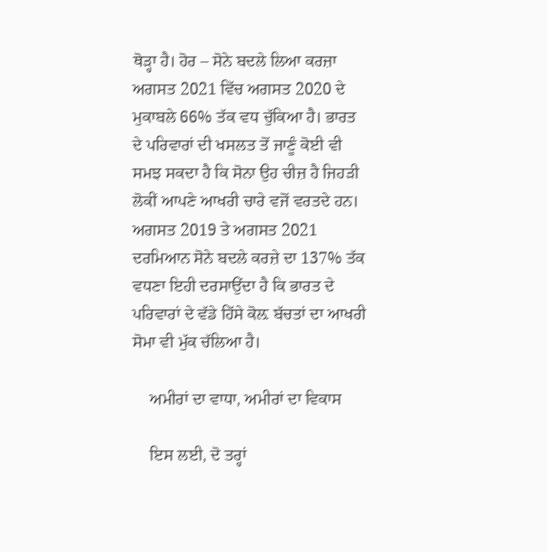ਥੋੜ੍ਹਾ ਹੈ। ਹੋਰ – ਸੋਨੇ ਬਦਲੇ ਲਿਆ ਕਰਜ਼ਾ ਅਗਸਤ 2021 ਵਿੱਚ ਅਗਸਤ 2020 ਦੇ ਮੁਕਾਬਲੇ 66% ਤੱਕ ਵਧ ਚੁੱਕਿਆ ਹੈ। ਭਾਰਤ ਦੇ ਪਰਿਵਾਰਾਂ ਦੀ ਖਸਲਤ ਤੋਂ ਜਾਣੂੰ ਕੋਈ ਵੀ ਸਮਝ ਸਕਦਾ ਹੈ ਕਿ ਸੋਨਾ ਉਹ ਚੀਜ਼ ਹੈ ਜਿਹੜੀ ਲੋਕੀਂ ਆਪਣੇ ਆਖਰੀ ਚਾਰੇ ਵਜੋਂ ਵਰਤਦੇ ਹਨ। ਅਗਸਤ 2019 ਤੇ ਅਗਸਤ 2021 ਦਰਮਿਆਨ ਸੋਨੇ ਬਦਲੇ ਕਰਜ਼ੇ ਦਾ 137% ਤੱਕ ਵਧਣਾ ਇਹੀ ਦਰਸਾਉਂਦਾ ਹੈ ਕਿ ਭਾਰਤ ਦੇ ਪਰਿਵਾਰਾਂ ਦੇ ਵੱਡੇ ਹਿੱਸੇ ਕੋਲ਼ ਬੱਚਤਾਂ ਦਾ ਆਖਰੀ ਸੋਮਾ ਵੀ ਮੁੱਕ ਚੱਲਿਆ ਹੈ।

    ਅਮੀਰਾਂ ਦਾ ਵਾਧਾ, ਅਮੀਰਾਂ ਦਾ ਵਿਕਾਸ

    ਇਸ ਲਈ, ਦੋ ਤਰ੍ਹਾਂ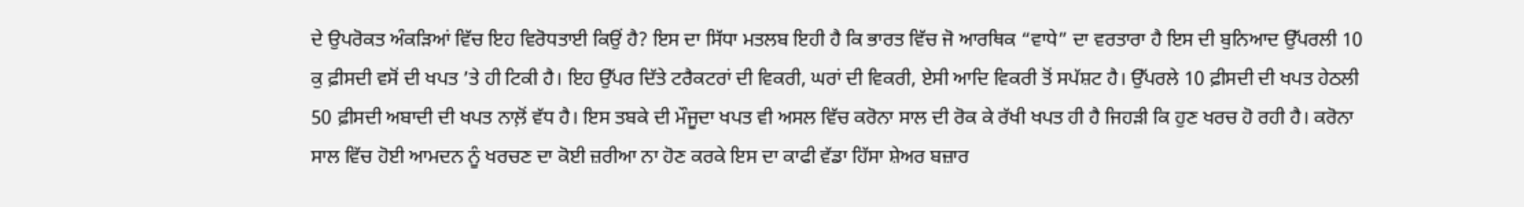ਦੇ ਉਪਰੋਕਤ ਅੰਕੜਿਆਂ ਵਿੱਚ ਇਹ ਵਿਰੋਧਤਾਈ ਕਿਉਂ ਹੈ? ਇਸ ਦਾ ਸਿੱਧਾ ਮਤਲਬ ਇਹੀ ਹੈ ਕਿ ਭਾਰਤ ਵਿੱਚ ਜੋ ਆਰਥਿਕ “ਵਾਧੇ” ਦਾ ਵਰਤਾਰਾ ਹੈ ਇਸ ਦੀ ਬੁਨਿਆਦ ਉੱਪਰਲੀ 10 ਕੁ ਫ਼ੀਸਦੀ ਵਸੋਂ ਦੀ ਖਪਤ ’ਤੇ ਹੀ ਟਿਕੀ ਹੈ। ਇਹ ਉੱਪਰ ਦਿੱਤੇ ਟਰੈਕਟਰਾਂ ਦੀ ਵਿਕਰੀ, ਘਰਾਂ ਦੀ ਵਿਕਰੀ, ਏਸੀ ਆਦਿ ਵਿਕਰੀ ਤੋਂ ਸਪੱਸ਼ਟ ਹੈ। ਉੱਪਰਲੇ 10 ਫ਼ੀਸਦੀ ਦੀ ਖਪਤ ਹੇਠਲੀ 50 ਫ਼ੀਸਦੀ ਅਬਾਦੀ ਦੀ ਖਪਤ ਨਾਲ਼ੋਂ ਵੱਧ ਹੈ। ਇਸ ਤਬਕੇ ਦੀ ਮੌਜੂਦਾ ਖਪਤ ਵੀ ਅਸਲ ਵਿੱਚ ਕਰੋਨਾ ਸਾਲ ਦੀ ਰੋਕ ਕੇ ਰੱਖੀ ਖਪਤ ਹੀ ਹੈ ਜਿਹੜੀ ਕਿ ਹੁਣ ਖਰਚ ਹੋ ਰਹੀ ਹੈ। ਕਰੋਨਾ ਸਾਲ ਵਿੱਚ ਹੋਈ ਆਮਦਨ ਨੂੰ ਖਰਚਣ ਦਾ ਕੋਈ ਜ਼ਰੀਆ ਨਾ ਹੋਣ ਕਰਕੇ ਇਸ ਦਾ ਕਾਫੀ ਵੱਡਾ ਹਿੱਸਾ ਸ਼ੇਅਰ ਬਜ਼ਾਰ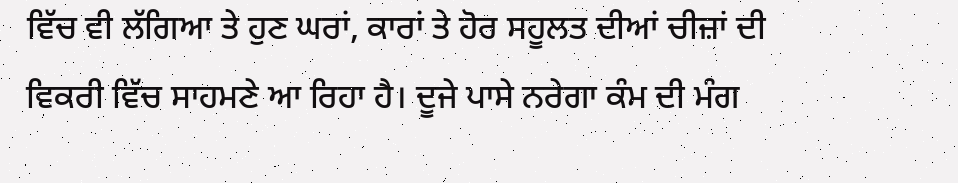ਵਿੱਚ ਵੀ ਲੱਗਿਆ ਤੇ ਹੁਣ ਘਰਾਂ, ਕਾਰਾਂ ਤੇ ਹੋਰ ਸਹੂਲਤ ਦੀਆਂ ਚੀਜ਼ਾਂ ਦੀ ਵਿਕਰੀ ਵਿੱਚ ਸਾਹਮਣੇ ਆ ਰਿਹਾ ਹੈ। ਦੂਜੇ ਪਾਸੇ ਨਰੇਗਾ ਕੰਮ ਦੀ ਮੰਗ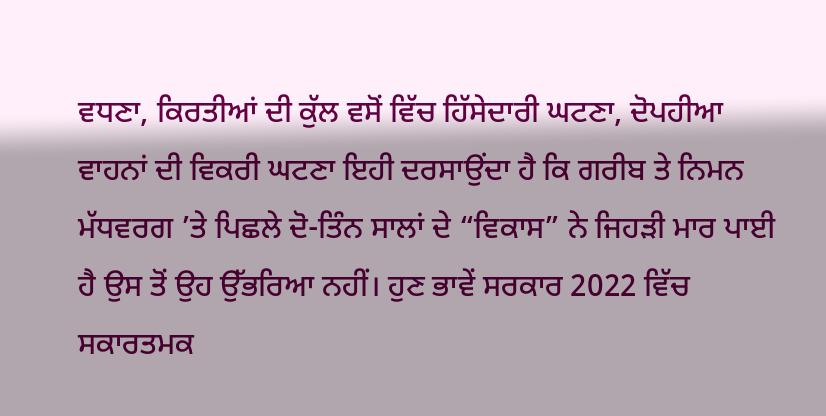ਵਧਣਾ, ਕਿਰਤੀਆਂ ਦੀ ਕੁੱਲ ਵਸੋਂ ਵਿੱਚ ਹਿੱਸੇਦਾਰੀ ਘਟਣਾ, ਦੋਪਹੀਆ ਵਾਹਨਾਂ ਦੀ ਵਿਕਰੀ ਘਟਣਾ ਇਹੀ ਦਰਸਾਉਂਦਾ ਹੈ ਕਿ ਗਰੀਬ ਤੇ ਨਿਮਨ ਮੱਧਵਰਗ ’ਤੇ ਪਿਛਲੇ ਦੋ-ਤਿੰਨ ਸਾਲਾਂ ਦੇ “ਵਿਕਾਸ” ਨੇ ਜਿਹੜੀ ਮਾਰ ਪਾਈ ਹੈ ਉਸ ਤੋਂ ਉਹ ਉੱਭਰਿਆ ਨਹੀਂ। ਹੁਣ ਭਾਵੇਂ ਸਰਕਾਰ 2022 ਵਿੱਚ ਸਕਾਰਤਮਕ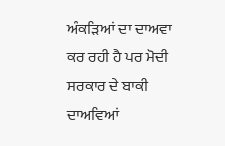ਅੰਕੜਿਆਂ ਦਾ ਦਾਅਵਾ ਕਰ ਰਹੀ ਹੈ ਪਰ ਮੋਦੀ ਸਰਕਾਰ ਦੇ ਬਾਕੀ ਦਾਅਵਿਆਂ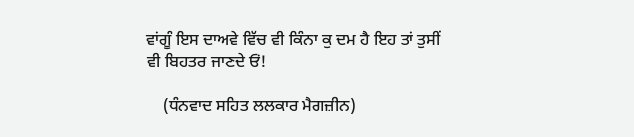ਵਾਂਗੂੰ ਇਸ ਦਾਅਵੇ ਵਿੱਚ ਵੀ ਕਿੰਨਾ ਕੁ ਦਮ ਹੈ ਇਹ ਤਾਂ ਤੁਸੀਂ ਵੀ ਬਿਹਤਰ ਜਾਣਦੇ ਓਂ!

    (ਧੰਨਵਾਦ ਸਹਿਤ ਲਲਕਾਰ ਮੈਗਜ਼ੀਨ)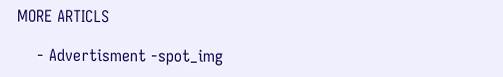MORE ARTICLS

    - Advertisment -spot_img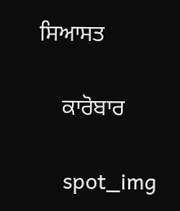ਸਿਆਸਤ

    ਕਾਰੋਬਾਰ

    spot_img